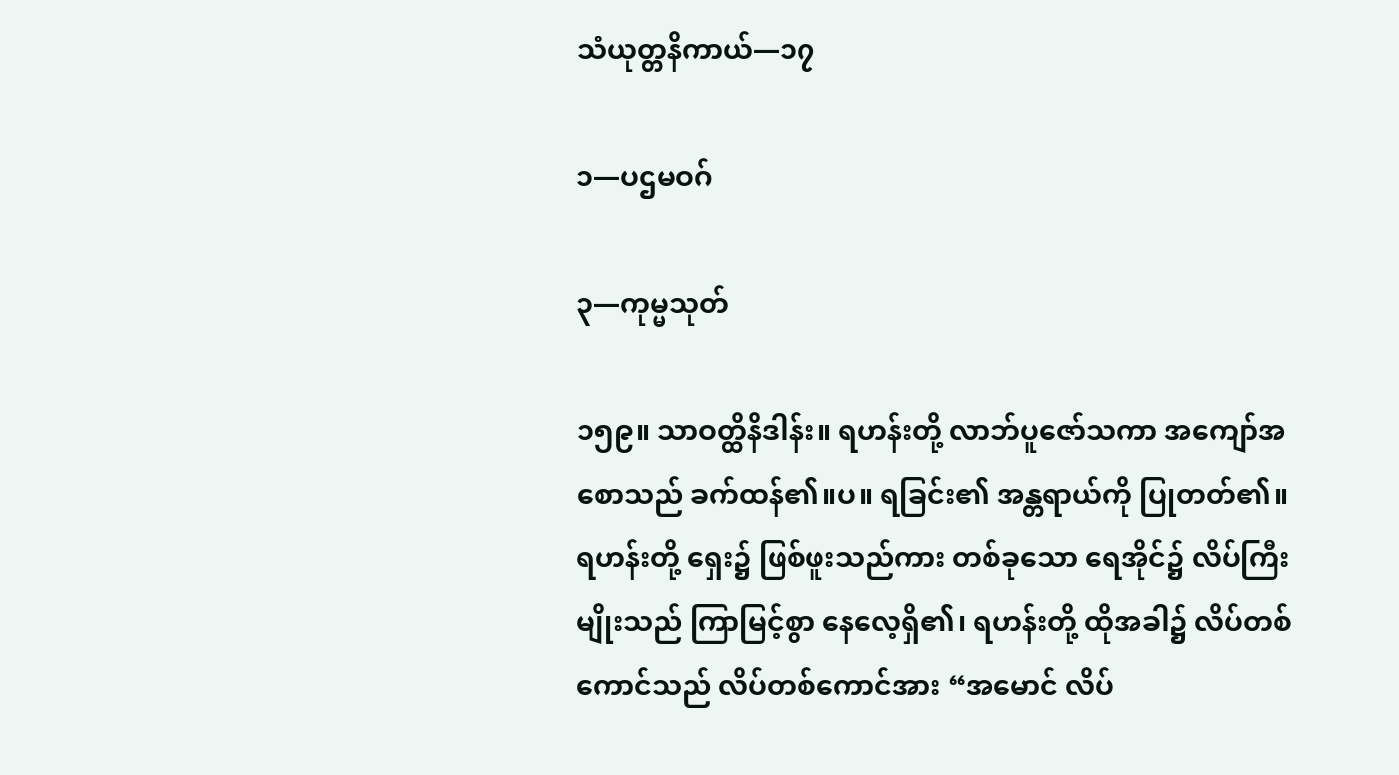သံယုတ္တနိကာယ်—၁၇

၁—ပဌမဝဂ်

၃—ကုမ္မသုတ်

၁၅၉။ သာဝတ္ထိနိဒါန်း။ ရဟန်းတို့ လာဘ်ပူဇော်သကာ အကျော်အစောသည် ခက်ထန်၏။ပ။ ရခြင်း၏ အန္တရာယ်ကို ပြုတတ်၏။ ရဟန်းတို့ ရှေး၌ ဖြစ်ဖူးသည်ကား တစ်ခုသော ရေအိုင်၌ လိပ်ကြီးမျိုးသည် ကြာမြင့်စွာ နေလေ့ရှိ၏၊ ရဟန်းတို့ ထိုအခါ၌ လိပ်တစ်ကောင်သည် လိပ်တစ်ကောင်အား “အမောင် လိပ်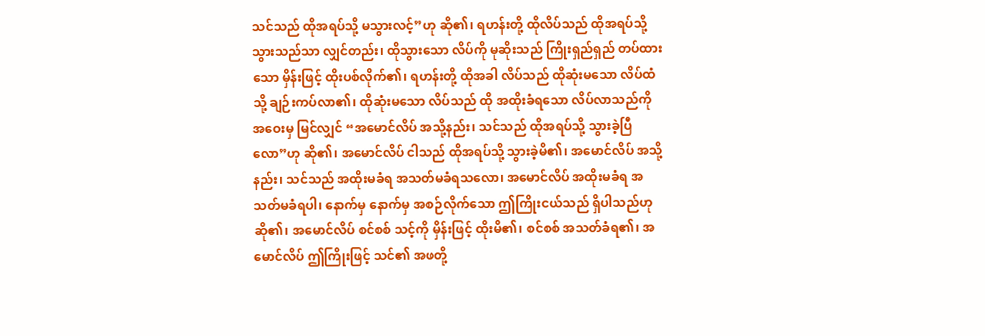သင်သည် ထိုအရပ်သို့ မသွားလင့်”ဟု ဆို၏၊ ရဟန်းတို့ ထိုလိပ်သည် ထိုအရပ်သို့ သွားသည်သာ လျှင်တည်း၊ ထိုသွားသော လိပ်ကို မုဆိုးသည် ကြိုးရှည်ရှည် တပ်ထားသော မှိန်းဖြင့် ထိုးပစ်လိုက်၏၊ ရဟန်းတို့ ထိုအခါ လိပ်သည် ထိုဆုံးမသော လိပ်ထံသို့ ချဉ်းကပ်လာ၏၊ ထိုဆုံးမသော လိပ်သည် ထို အထိုးခံရသော လိပ်လာသည်ကို အဝေးမှ မြင်လျှင် “အမောင်လိပ် အသို့နည်း၊ သင်သည် ထိုအရပ်သို့ သွားခဲ့ပြီလော”ဟု ဆို၏၊ အမောင်လိပ် ငါသည် ထိုအရပ်သို့ သွားခဲ့မိ၏၊ အမောင်လိပ် အသို့နည်း၊ သင်သည် အထိုးမခံရ အသတ်မခံရသလော၊ အမောင်လိပ် အထိုးမခံရ အသတ်မခံရပါ၊ နောက်မှ နောက်မှ အစဉ်လိုက်သော ဤကြိုးငယ်သည် ရှိပါသည်ဟု ဆို၏၊ အမောင်လိပ် စင်စစ် သင့်ကို မှိန်းဖြင့် ထိုးမိ၏၊ စင်စစ် အသတ်ခံရ၏၊ အမောင်လိပ် ဤကြိုးဖြင့် သင်၏ အဖတို့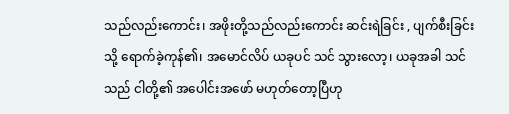သည်လည်းကောင်း၊ အဖိုးတို့သည်လည်းကောင်း ဆင်းရဲခြင်း , ပျက်စီးခြင်းသို့ ရောက်ခဲ့ကုန်၏၊ အမောင်လိပ် ယခုပင် သင် သွားလော့၊ ယခုအခါ သင်သည် ငါတို့၏ အပေါင်းအဖော် မဟုတ်တော့ပြီဟု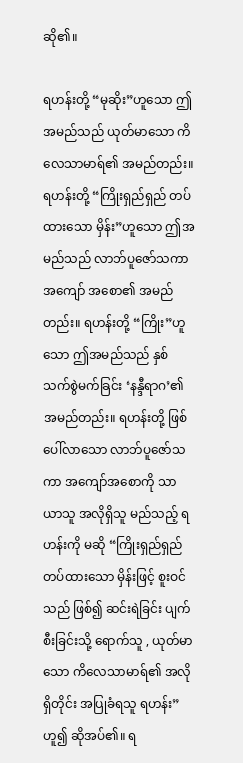ဆို၏။

ရဟန်းတို့ “မုဆိုး”ဟူသော ဤအမည်သည် ယုတ်မာသော ကိလေသာမာရ်၏ အမည်တည်း။ ရဟန်းတို့ “ကြိုးရှည်ရှည် တပ်ထားသော မှိန်း”ဟူသော ဤအမည်သည် လာဘ်ပူဇော်သကာ အကျော် အစော၏ အမည်တည်း။ ရဟန်းတို့ “ကြိုး”ဟူသော ဤအမည်သည် နှစ်သက်စွဲမက်ခြင်း ‘နန္ဒီရာဂ’၏ အမည်တည်း။ ရဟန်းတို့ ဖြစ်ပေါ်လာသော လာဘ်ပူဇော်သကာ အကျော်အစောကို သာယာသူ အလိုရှိသူ မည်သည့် ရဟန်းကို မဆို “ကြိုးရှည်ရှည် တပ်ထားသော မှိန်းဖြင့် စူးဝင်သည် ဖြစ်၍ ဆင်းရဲခြင်း ပျက်စီးခြင်းသို့ ရောက်သူ , ယုတ်မာသော ကိလေသာမာရ်၏ အလိုရှိတိုင်း အပြုခံရသူ ရဟန်း”ဟူ၍ ဆိုအပ်၏။ ရ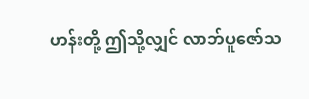ဟန်းတို့ ဤသို့လျှင် လာဘ်ပူဇော်သ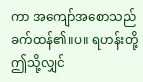ကာ အကျော်အစောသည် ခက်ထန်၏။ပ။ ရဟန်းတို့ ဤသို့လျှင်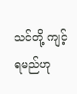သင်တို့ ကျင့်ရမည်ဟု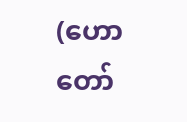(ဟောတော်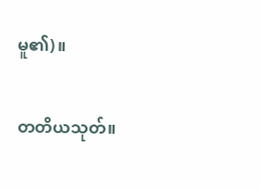မူ၏)။

တတိယသုတ်။